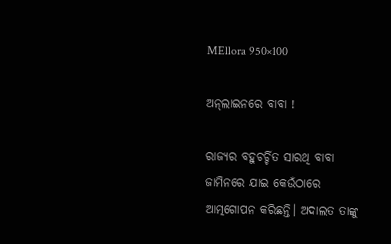MEllora 950×100

ଅନ୍‍ଲାଇନରେ ବାବା !

ରାଜ୍ୟର ବହୁଚର୍ଚ୍ଚିତ ସାରଥି ବାବା ଜାମିନରେ ଯାଇ କେଉଁଠାରେ ଆତ୍ମଗୋପନ କରିଛନ୍ତି। ଅଦାଲତ ତାଙ୍କୁ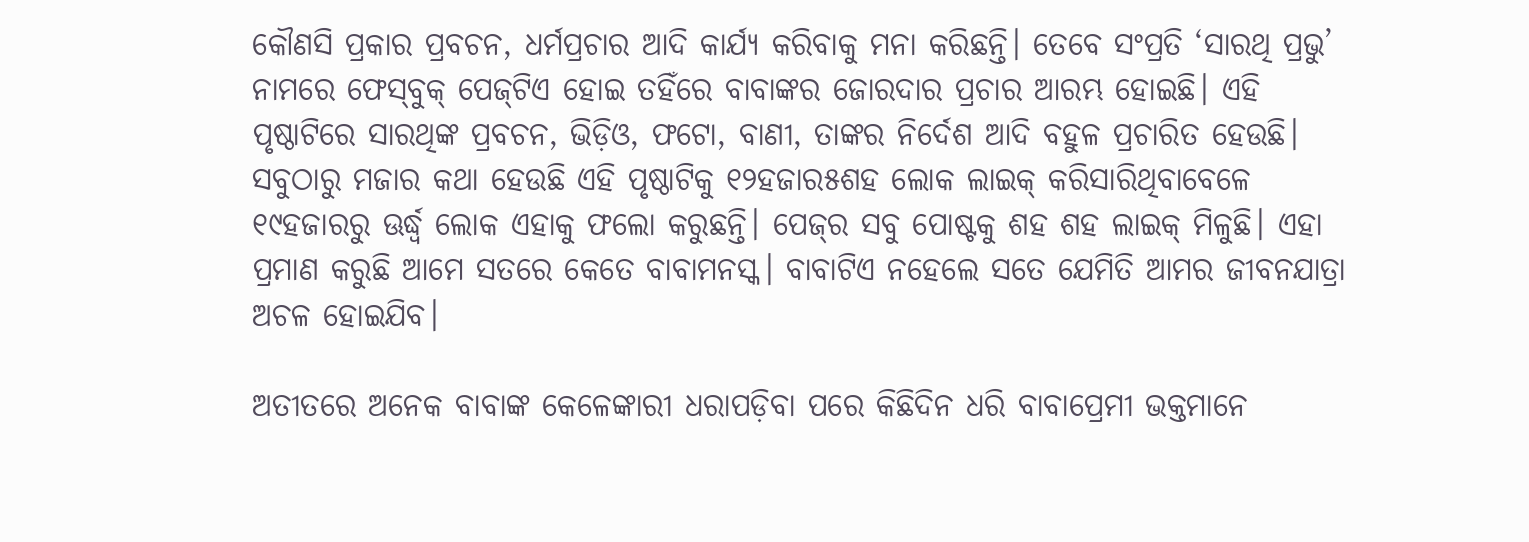କୌଣସି ପ୍ରକାର ପ୍ରବଚନ, ଧର୍ମପ୍ରଚାର ଆଦି କାର୍ଯ୍ୟ କରିବାକୁ ମନା କରିଛନ୍ତି। ତେବେ ସଂପ୍ରତି ‘ସାରଥି ପ୍ରଭୁ’ ନାମରେ ଫେସ୍‍ବୁକ୍‍ ପେଜ୍‍ଟିଏ ହୋଇ ତହିଁରେ ବାବାଙ୍କର ଜୋରଦାର ପ୍ରଚାର ଆରମ୍ଭ ହୋଇଛି। ଏହି ପୃଷ୍ଠାଟିରେ ସାରଥିଙ୍କ ପ୍ରବଚନ, ଭିଡ଼ିଓ, ଫଟୋ, ବାଣୀ, ତାଙ୍କର ନିର୍ଦେଶ ଆଦି ବହୁଳ ପ୍ରଚାରିତ ହେଉଛି। ସବୁଠାରୁ ମଜାର କଥା ହେଉଛି ଏହି ପୃଷ୍ଠାଟିକୁ ୧୨ହଜାର୫ଶହ ଲୋକ ଲାଇକ୍‍ କରିସାରିଥିବାବେଳେ ୧୯ହଜାରରୁ ଊର୍ଦ୍ଧ୍ବ ଲୋକ ଏହାକୁ ଫଲୋ କରୁଛନ୍ତି। ପେଜ୍‍ର ସବୁ ପୋଷ୍ଟକୁ ଶହ ଶହ ଲାଇକ୍‍ ମିଳୁଛି। ଏହା ପ୍ରମାଣ କରୁଛି ଆମେ ସତରେ କେତେ ବାବାମନସ୍କ। ବାବାଟିଏ ନହେଲେ ସତେ ଯେମିତି ଆମର ଜୀବନଯାତ୍ରା ଅଚଳ ହୋଇଯିବ।

ଅତୀତରେ ଅନେକ ବାବାଙ୍କ କେଳେଙ୍କାରୀ ଧରାପଡ଼ିବା ପରେ କିଛିଦିନ ଧରି ବାବାପ୍ରେମୀ ଭକ୍ତମାନେ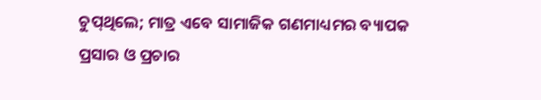ଚୁପ୍‍ଥିଲେ; ମାତ୍ର ଏବେ ସାମାଜିକ ଗଣମାଧ୍ୟମର ବ୍ୟାପକ ପ୍ରସାର ଓ ପ୍ରଚାର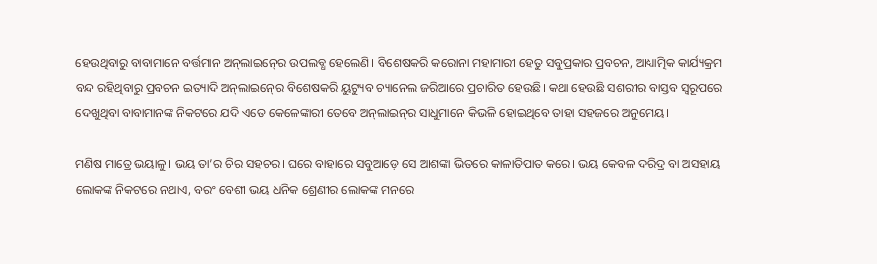ହେଉଥିବାରୁ ବାବାମାନେ ବର୍ତ୍ତମାନ ଅନ୍‍ଲାଇନ୍‍ରେ ଉପଲବ୍ଧ ହେଲେଣି। ବିଶେଷକରି କରୋନା ମହାମାରୀ ହେତୁ ସବୁପ୍ରକାର ପ୍ରବଚନ, ଆଧ୍ୟାତ୍ମିକ କାର୍ଯ୍ୟକ୍ରମ ବନ୍ଦ ରହିଥିବାରୁ ପ୍ରବଚନ ଇତ୍ୟାଦି ଅନ୍‍ଲାଇନ୍‍ରେ ବିଶେଷକରି ୟୁଟ୍ୟୁବ ଚ୍ୟାନେଲ ଜରିଆରେ ପ୍ରଚାରିତ ହେଉଛି। କଥା ହେଉଛି ସଶରୀର ବାସ୍ତବ ସ୍ୱରୂପରେ ଦେଖୁଥିବା ବାବାମାନଙ୍କ ନିକଟରେ ଯଦି ଏତେ କେଳେଙ୍କାରୀ ତେବେ ଅନ୍‍ଲାଇନ୍‍ର ସାଧୁମାନେ କିଭଳି ହୋଇଥିବେ ତାହା ସହଜରେ ଅନୁମେୟ।

ମଣିଷ ମାତ୍ରେ ଭୟାଳୁ। ଭୟ ତା’ର ଚିର ସହଚର। ଘରେ ବାହାରେ ସବୁଆଡ଼େ ସେ ଆଶଙ୍କା ଭିତରେ କାଳାତିପାତ କରେ। ଭୟ କେବଳ ଦରିଦ୍ର ବା ଅସହାୟ ଲୋକଙ୍କ ନିକଟରେ ନଥାଏ, ବରଂ ବେଶୀ ଭୟ ଧନିକ ଶ୍ରେଣୀର ଲୋକଙ୍କ ମନରେ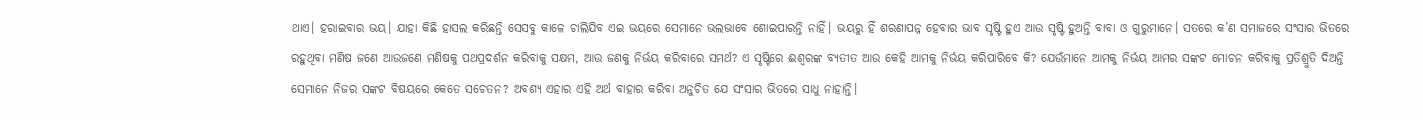ଥାଏ। ହରାଇବାର ଭୟ। ଯାହା କିଛି ହାସଲ କରିଛନ୍ତି ସେସବୁ କାଳେ ଚାଲିଯିବ ଏଇ ଭୟରେ ସେମାନେ ଭଲଭାବେ ଶୋଇପାରନ୍ତି ନାହିଁ। ଭୟରୁ ହିଁ ଶରଣାପନ୍ନ ହେବାର ଭାବ ସୃଷ୍ଟି ହୁଏ ଆଉ ସୃଷ୍ଟି ହୁଅନ୍ତି ବାବା ଓ ଗୁରୁମାନେ। ସତରେ କ’ଣ ସମାଜରେ ସଂସାର ଭିତରେ ରହୁଥିବା ମଣିଷ ଜଣେ ଆଉଜଣେ ମଣିଷକୁ ପଥପ୍ରଦର୍ଶନ କରିବାକୁ ସକ୍ଷମ, ଆଉ ଜଣକୁ ନିର୍ଭୟ କରିବାରେ ସମର୍ଥ? ଏ ସୃଷ୍ଟିରେ ଈଶ୍ୱରଙ୍କ ବ୍ୟତୀତ ଆଉ କେହି ଆମକୁ ନିର୍ଭୟ କରିପାରିବେ କି? ଯେଉଁମାନେ ଆମକୁ ନିର୍ଭୟ ଆମର ସଙ୍କଟ ମୋଚନ କରିବାକୁ ପ୍ରତିଶ୍ରୁତି ଦିଅନ୍ତି ସେମାନେ ନିଜର ସଙ୍କଟ ବିଷୟରେ କେତେ ସଚେତନ? ଅବଶ୍ୟ ଏହାର ଏହି ଅର୍ଥ ବାହାର କରିବା ଅନୁଚିତ ଯେ ସଂସାର ଭିତରେ ସାଧୁ ନାହାନ୍ତି।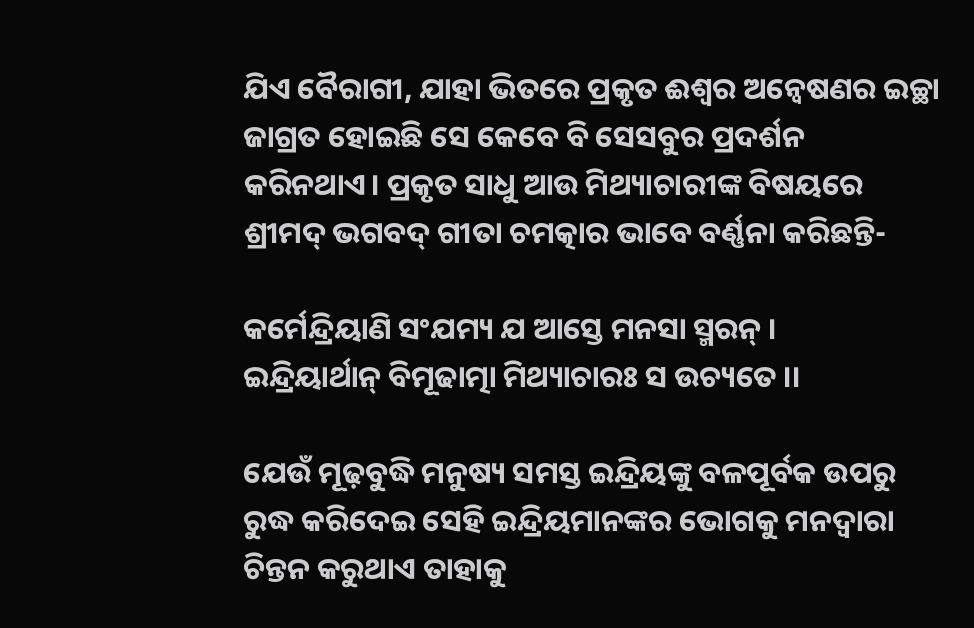ଯିଏ ବୈରାଗୀ, ଯାହା ଭିତରେ ପ୍ରକୃତ ଈଶ୍ୱର ଅନ୍ୱେଷଣର ଇଚ୍ଛା ଜାଗ୍ରତ ହୋଇଛି ସେ କେବେ ବି ସେସବୁର ପ୍ରଦର୍ଶନ କରିନଥାଏ। ପ୍ରକୃତ ସାଧୁ ଆଉ ମିଥ୍ୟାଚାରୀଙ୍କ ବିଷୟରେ ଶ୍ରୀମଦ୍‍ ଭଗବଦ୍‌ ଗୀତା ଚମତ୍କାର ଭାବେ ବର୍ଣ୍ଣନା କରିଛନ୍ତି-

କର୍ମେନ୍ଦ୍ରିୟାଣି ସଂଯମ୍ୟ ଯ ଆସ୍ତେ ମନସା ସ୍ମରନ୍‌ ।
ଇନ୍ଦ୍ରିୟାର୍ଥାନ୍‍ ବିମୂଢାତ୍ମା ମିଥ୍ୟାଚାରଃ ସ ଉଚ୍ୟତେ ।।

ଯେଉଁ ମୂଢ଼ବୁଦ୍ଧି ମନୁଷ୍ୟ ସମସ୍ତ ଇନ୍ଦ୍ରିୟଙ୍କୁ ବଳପୂର୍ବକ ଉପରୁ ରୁଦ୍ଧ କରିଦେଇ ସେହି ଇନ୍ଦ୍ରିୟମାନଙ୍କର ଭୋଗକୁ ମନଦ୍ୱାରା ଚିନ୍ତନ କରୁଥାଏ ତାହାକୁ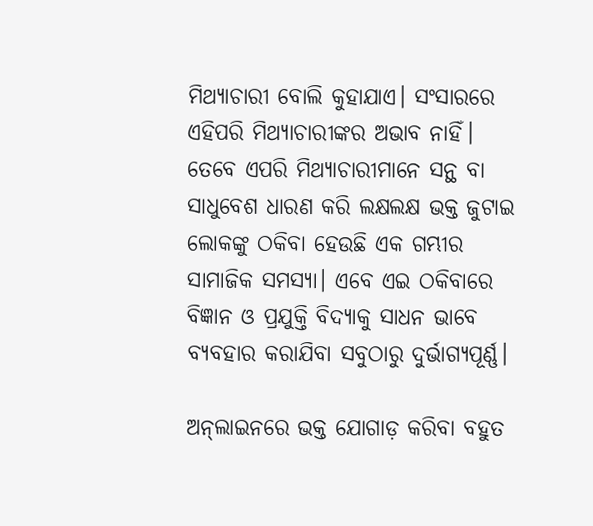ମିଥ୍ୟାଚାରୀ ବୋଲି କୁହାଯାଏ। ସଂସାରରେ ଏହିପରି ମିଥ୍ୟାଚାରୀଙ୍କର ଅଭାବ ନାହିଁ। ତେବେ ଏପରି ମିଥ୍ୟାଚାରୀମାନେ ସନ୍ଥ ବା ସାଧୁବେଶ ଧାରଣ କରି ଲକ୍ଷଲକ୍ଷ ଭକ୍ତ ଜୁଟାଇ ଲୋକଙ୍କୁ ଠକିବା ହେଉଛି ଏକ ଗମ୍ଭୀର ସାମାଜିକ ସମସ୍ୟା। ଏବେ ଏଇ ଠକିବାରେ ବିଜ୍ଞାନ ଓ ପ୍ରଯୁକ୍ତି ବିଦ୍ୟାକୁ ସାଧନ ଭାବେ ବ୍ୟବହାର କରାଯିବା ସବୁଠାରୁ ଦୁର୍ଭାଗ୍ୟପୂର୍ଣ୍ଣ।

ଅନ୍‍ଲାଇନରେ ଭକ୍ତ ଯୋଗାଡ଼ କରିବା ବହୁତ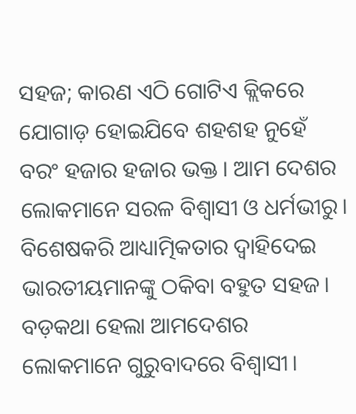ସହଜ; କାରଣ ଏଠି ଗୋଟିଏ କ୍ଲିକରେ ଯୋଗାଡ଼ ହୋଇଯିବେ ଶହଶହ ନୁହେଁ ବରଂ ହଜାର ହଜାର ଭକ୍ତ। ଆମ ଦେଶର ଲୋକମାନେ ସରଳ ବିଶ୍ୱାସୀ ଓ ଧର୍ମଭୀରୁ। ବିଶେଷକରି ଆଧ୍ୟାତ୍ମିକତାର ଦ୍ୱାହିଦେଇ ଭାରତୀୟମାନଙ୍କୁ ଠକିବା ବହୁତ ସହଜ। ବଡ଼କଥା ହେଲା ଆମଦେଶର ଲୋକମାନେ ଗୁରୁବାଦରେ ବିଶ୍ୱାସୀ।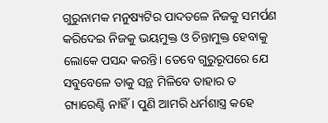ଗୁରୁନାମକ ମନୁଷ୍ୟଟିର ପାଦତଳେ ନିଜକୁ ସମର୍ପଣ କରିଦେଇ ନିଜକୁ ଭୟମୁକ୍ତ ଓ ଚିନ୍ତାମୁକ୍ତ ହେବାକୁ ଲୋକେ ପସନ୍ଦ କରନ୍ତି। ତେବେ ଗୁରୁରୂପରେ ଯେ ସବୁବେଳେ ତାକୁ ସନ୍ଥ ମିଳିବେ ତାହାର ତ ଗ୍ୟାରେଣ୍ଟି ନାହିଁ। ପୁଣି ଆମରି ଧର୍ମଶାସ୍ତ୍ର କହେ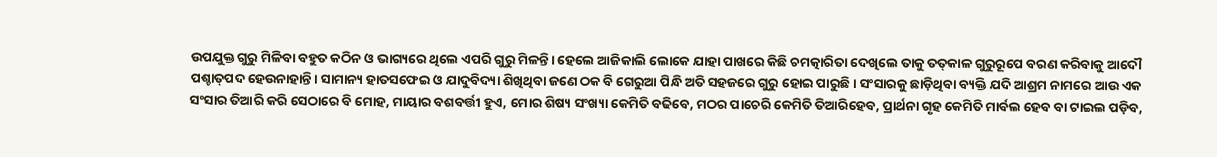ଉପଯୁକ୍ତ ଗୁରୁ ମିଳିବା ବହୁତ କଠିନ ଓ ଭାଗ୍ୟରେ ଥିଲେ ଏପରି ଗୁରୁ ମିଳନ୍ତି। ହେଲେ ଆଜିକାଲି ଲୋକେ ଯାହା ପାଖରେ କିଛି ଚମତ୍କାରିତା ଦେଖିଲେ ତାକୁ ତତ୍‍କାଳ ଗୁରୁରୂପେ ବରଣ କରିବାକୁ ଆଦୌ ପଶ୍ଚାତ୍‌ପଦ ହେଉନାହାନ୍ତି। ସାମାନ୍ୟ ହାତସଫେଇ ଓ ଯାଦୁବିଦ୍ୟା ଶିଖିଥିବା ଜଣେ ଠକ ବି ଗେରୁଆ ପିନ୍ଧି ଅତି ସହଜରେ ଗୁରୁ ହୋଇ ପାରୁଛି। ସଂସାରକୁ ଛାଡ଼ିଥିବା ବ୍ୟକ୍ତି ଯଦି ଆଶ୍ରମ ନାମରେ ଆଉ ଏକ ସଂସାର ତିଆରି କରି ସେଠାରେ ବି ମୋହ, ମାୟାର ବଶବର୍ତ୍ତୀ ହୁଏ, ମୋର ଶିଷ୍ୟ ସଂଖ୍ୟା କେମିତି ବଢିବେ, ମଠର ପାଚେରି କେମିତି ତିଆରିହେବ, ପ୍ରାର୍ଥନା ଗୃହ କେମିତି ମାର୍ବଲ ହେବ ବା ଟାଇଲ ପଡ଼ିବ,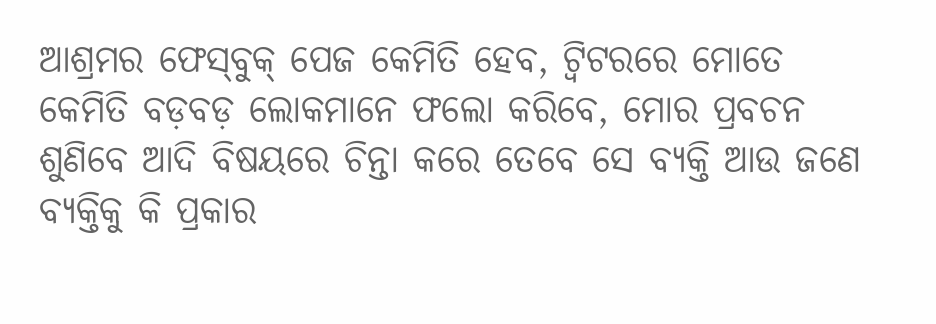ଆଶ୍ରମର ଫେସ୍‍ବୁକ୍‍ ପେଜ କେମିତି ହେବ, ଟ୍ୱିଟରରେ ମୋତେ କେମିତି ବଡ଼ବଡ଼ ଲୋକମାନେ ଫଲୋ କରିବେ, ମୋର ପ୍ରବଚନ ଶୁଣିବେ ଆଦି ବିଷୟରେ ଚିନ୍ତା କରେ ତେବେ ସେ ବ୍ୟକ୍ତି ଆଉ ଜଣେ ବ୍ୟକ୍ତିକୁ କି ପ୍ରକାର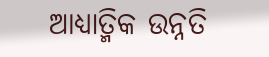ଆଧ୍ୟାତ୍ମିକ ଉନ୍ନତି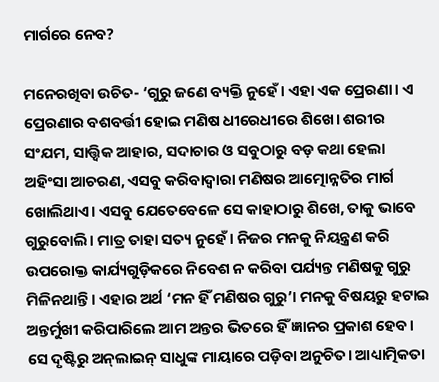ମାର୍ଗରେ ନେବ?

ମନେରଖିବା ଉଚିତ- ‘ଗୁରୁ ଜଣେ ବ୍ୟକ୍ତି ନୁହେଁ। ଏହା ଏକ ପ୍ରେରଣା। ଏ ପ୍ରେରଣାର ବଶବର୍ତ୍ତୀ ହୋଇ ମଣିଷ ଧୀରେଧୀରେ ଶିଖେ। ଶରୀର ସଂଯମ, ସାତ୍ତ୍ୱିକ ଆହାର, ସଦାଚାର ଓ ସବୁଠାରୁ ବଡ଼ କଥା ହେଲା ଅହିଂସା ଆଚରଣ, ଏସବୁ କରିବାଦ୍ୱାରା ମଣିଷର ଆତ୍ମୋନ୍ନତିର ମାର୍ଗ ଖୋଲିଥାଏ। ଏସବୁ ଯେତେବେଳେ ସେ କାହାଠାରୁ ଶିଖେ, ତାକୁ ଭାବେ ଗୁରୁବୋଲି। ମାତ୍ର ତାହା ସତ୍ୟ ନୁହେଁ। ନିଜର ମନକୁ ନିୟନ୍ତ୍ରଣ କରି ଉପରୋକ୍ତ କାର୍ଯ୍ୟଗୁଡ଼ିକରେ ନିବେଶ ନ କରିବା ପର୍ଯ୍ୟନ୍ତ ମଣିଷକୁ ଗୁରୁ ମିଳିନଥାନ୍ତି। ଏହାର ଅର୍ଥ ‘ମନ ହିଁ ମଣିଷର ଗୁରୁ’। ମନକୁ ବିଷୟରୁ ହଟାଇ ଅନ୍ତର୍ମୁଖୀ କରିପାରିଲେ ଆମ ଅନ୍ତର ଭିତରେ ହିଁ ଜ୍ଞାନର ପ୍ରକାଶ ହେବ। ସେ ଦୃଷ୍ଟିରୁ ଅନ୍‍ଲାଇନ୍‍ ସାଧୁଙ୍କ ମାୟାରେ ପଡ଼ିବା ଅନୁଚିତ। ଆଧ୍ୟାତ୍ମିକତା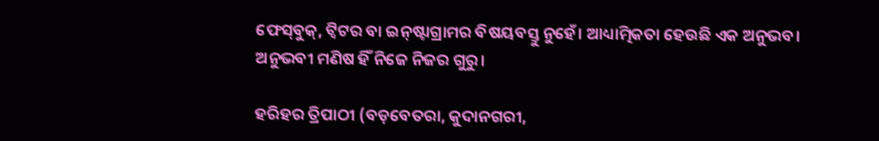ଫେସ୍‍ବୁକ୍‍, ଟ୍ୱିଟର ବା ଇନ୍‍ଷ୍ଟାଗ୍ରାମର ବିଷୟବସ୍ତୁ ନୁହେଁ। ଆଧ୍ୟାତ୍ମିକତା ହେଉଛି ଏକ ଅନୁଭବ। ଅନୁଭବୀ ମଣିଷ ହିଁ ନିଜେ ନିଜର ଗୁରୁ।

ହରିହର ତ୍ରିପାଠୀ (ବଡ଼ବେତରା, କୁଦାନଗରୀ,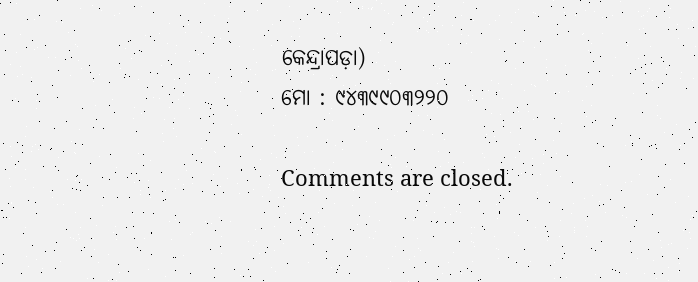କେନ୍ଦ୍ରାପଡ଼ା)
ମୋ : ୯୪୩୯୯୦୩୨୨୦

Comments are closed.